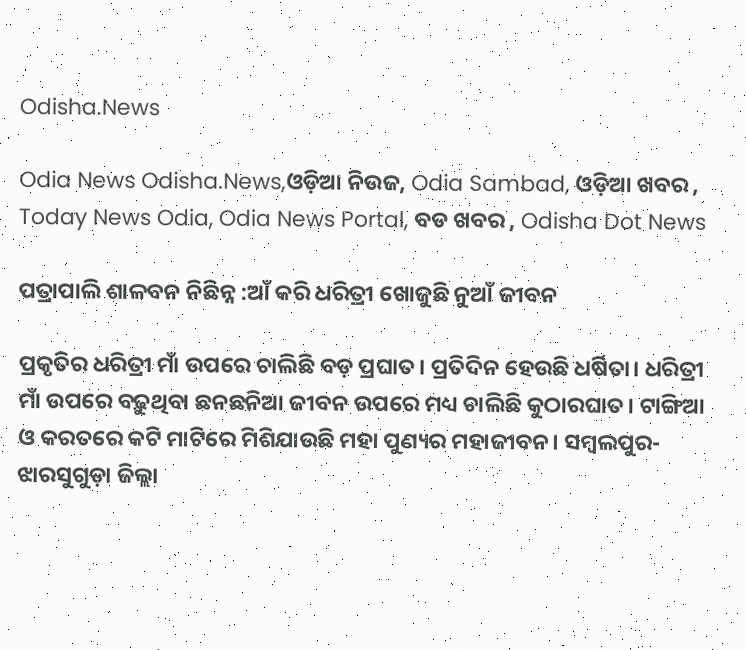Odisha.News

Odia News Odisha.News,ଓଡ଼ିଆ ନିଉଜ, Odia Sambad, ଓଡ଼ିଆ ଖବର , Today News Odia, Odia News Portal, ବଡ ଖବର , Odisha Dot News

ପତ୍ରାପାଲି ଶାଳବନ ନିଛିନ୍ନ :ଆଁ କରି ଧରିତ୍ରୀ ଖୋଜୁଛି ନୁଆଁ ଜୀବନ

ପ୍ରକୃତିର ଧରିତ୍ରୀ ମାଁ ଉପରେ ଚାଲିଛି ବଡ଼ ପ୍ରଘାତ। ପ୍ରତିଦିନ ହେଉଛି ଧର୍ଷିତା। ଧରିତ୍ରୀ ମାଁ ଉପରେ ବଢ଼ୁଥିବା ଛନଛନିଆ ଜୀବନ ଉପରେ ମଧ୍ୟ ଚାଲିଛି କୁଠାରଘାତ। ଟାଙ୍ଗିଆ ଓ କରତରେ କଟି ମାଟିରେ ମିଶିଯାଉଛି ମହା ପୁଣ୍ୟର ମହାଜୀବନ। ସମ୍ବଲପୁର- ଝାରସୁଗୁଡ଼ା ଜିଲ୍ଲା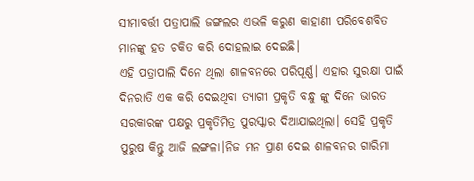ସୀମାବର୍ତ୍ତୀ ପତ୍ରାପାଲି ଜଙ୍ଗଲର ଏଭଳି କରୁଣ କାହାଣୀ ପରିବେଶବିତ ମାନଙ୍କୁ ହତ ଚକିତ କରି ଦୋହଲାଇ ଦେଇଛି।
ଏହି ପତ୍ରାପାଲି ଦିନେ ଥିଲା ଶାଳବନରେ ପରିପୂର୍ଣ୍ଣ। ଏହାର ସୁରକ୍ଷା ପାଇଁ ଦିନରାତି ଏକ କରି ଦେଇଥିବା ତ୍ୟାଗୀ ପ୍ରକୃତି ବନ୍ଧୁ ଙ୍କୁ ଦିନେ ଭାରତ ସରକାରଙ୍କ ପକ୍ଷରୁ ପ୍ରକୃତିମିତ୍ର ପୁରସ୍କାର ଦିଆଯାଇଥିଲା। ସେହି ପ୍ରକୃତି ପୁରୁଷ କିନ୍ତୁ ଆଜି ଲଙ୍ଗଳା।ନିଜ ମନ ପ୍ରାଣ ଦେଇ ଶାଳବନର ଗାରିମା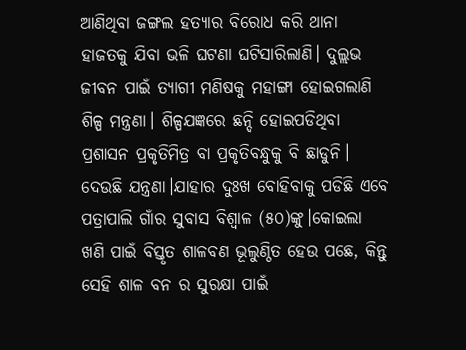ଆଣିଥିବା ଜଙ୍ଗଲ ହତ୍ୟାର ବିରୋଧ କରି ଥାନା ହାଜତକୁ ଯିବା ଭଳି ଘଟଣା ଘଟିସାରିଲାଣି। ଦୁଲ୍ଲଭ ଜୀବନ ପାଇଁ ତ୍ୟାଗୀ ମଣିଷକୁ ମହାଙ୍ଗା ହୋଇଗଲାଣି ଶିଳ୍ପ ମନ୍ତ୍ରଣା। ଶିଳ୍ପଯଜ୍ଞରେ ଛନ୍ଦି ହୋଇପଡିଥିବା ପ୍ରଶାସନ ପ୍ରକୃତିମିତ୍ର ବା ପ୍ରକୃତିବନ୍ଧୁକୁ ବି ଛାଡୁନି। ଦେଉଛି ଯନ୍ତ୍ରଣା।ଯାହାର ଦୁଃଖ ବୋହିବାକୁ ପଡିଛି ଏବେ ପତ୍ରାପାଲି ଗାଁର ସୁବାସ ବିଶ୍ୱାଳ (୫୦)ଙ୍କୁ।କୋଇଲା ଖଣି ପାଇଁ ବିସ୍ତୃତ ଶାଳବଣ ଭୂଲୁଣ୍ଠିତ ହେଉ ପଛେ, କିନ୍ତୁ ସେହି ଶାଳ ବନ ର ସୁରକ୍ଷା ପାଇଁ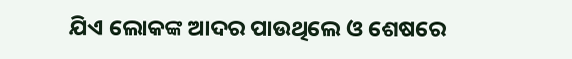ଯିଏ ଲୋକଙ୍କ ଆଦର ପାଉଥିଲେ ଓ ଶେଷରେ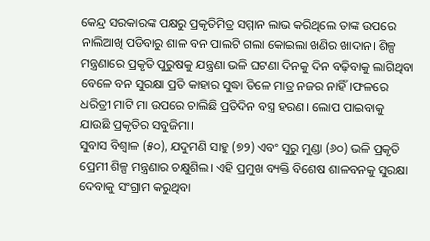କେନ୍ଦ୍ର ସରକାରଙ୍କ ପକ୍ଷରୁ ପ୍ରକୃତିମିତ୍ର ସମ୍ମାନ ଲାଭ କରିଥିଲେ ତାଙ୍କ ଉପରେ ନାଲିଆଖି ପଡିବାରୁ ଶାଳ ବନ ପାଲଟି ଗଲା କୋଇଲା ଖଣିର ଖାଦାନ। ଶିଳ୍ପ ମନ୍ତ୍ରଣାରେ ପ୍ରକୃତି ପୁରୁଷକୁ ଯନ୍ତ୍ରଣା ଭଳି ଘଟଣା ଦିନକୁ ଦିନ ବଢ଼ିବାକୁ ଲାଗିଥିବା ବେଳେ ବନ ସୁରକ୍ଷା ପ୍ରତି କାହାର ସୁଦ୍ଧା ତିଳେ ମାତ୍ର ନଜର ନାହିଁ।ଫଳରେ ଧରିତ୍ରୀ ମାଟି ମା ଉପରେ ଚାଲିଛି ପ୍ରତିଦିନ ବସ୍ତ୍ର ହରଣ। ଲୋପ ପାଇବାକୁ ଯାଉଛି ପ୍ରକୃତିର ସବୁଜିମା।
ସୁବାସ ବିଶ୍ବାଳ (୫୦), ଯଦୁମଣି ସାହୁ (୭୨) ଏବଂ ସୁରୁ ମୁଣ୍ଡା (୬୦) ଭଳି ପ୍ରକୃତି ପ୍ରେମୀ ଶିଳ୍ପ ମନ୍ତ୍ରଣାର ଚକ୍ଷୁଶିଲ। ଏହି ପ୍ରମୁଖ ବ୍ୟକ୍ତି ବିଶେଷ ଶାଳବନକୁ ସୁରକ୍ଷା ଦେବାକୁ ସଂଗ୍ରାମ କରୁଥିବା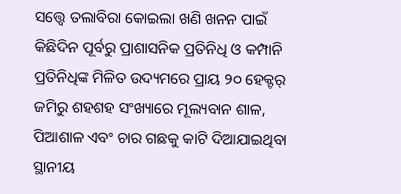ସତ୍ତ୍ବେ ତଲାବିରା କୋଇଲା ଖଣି ଖନନ ପାଇଁ କିଛିଦିନ ପୂର୍ବରୁ ପ୍ରାଶାସନିକ ପ୍ରତିନିଧି ଓ କମ୍ପାନି ପ୍ରତିନିଧିଙ୍କ ମିଳିତ ଉଦ୍ୟମରେ ପ୍ରାୟ ୨୦ ହେକ୍ଟର୍ ଜମିରୁ ଶହଶହ ସଂଖ୍ୟାରେ ମୂଲ୍ୟବାନ ଶାଳ, ପିଆଶାଳ ଏବଂ ଚାର ଗଛକୁ କାଟି ଦିଆଯାଇଥିବା ସ୍ଥାନୀୟ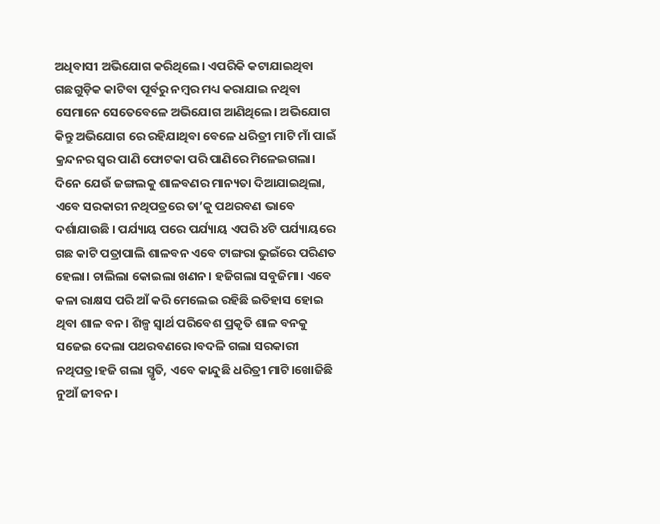ଅଧିବାସୀ ଅଭିଯୋଗ କରିଥିଲେ। ଏପରିକି କଟାଯାଇଥିବା ଗଛଗୁଡ଼ିକ କାଟିବା ପୂର୍ବରୁ ନମ୍ବର ମଧ୍ୟ କରାଯାଇ ନଥିବା ସେମାନେ ସେତେବେଳେ ଅଭିଯୋଗ ଆଣିଥିଲେ। ଅଭିଯୋଗ କିନ୍ତୁ ଅଭିଯୋଗ ରେ ରହିଯାଥିବା ବେଳେ ଧରିତ୍ରୀ ମାଟି ମାଁ ପାଇଁ କ୍ରନ୍ଦନର ସ୍ୱର ପାଣି ଫୋଟକା ପରି ପାଣିରେ ମିଳେଇଗଲା।
ଦିନେ ଯେଉଁ ଜଙ୍ଗଲକୁ ଶାଳବଣର ମାନ୍ୟତା ଦିଆଯାଇଥିଲା, ଏବେ ସରକାରୀ ନଥିପତ୍ରରେ ତା’କୁ ପଥରବଣ ଭାବେ ଦର୍ଶାଯାଉଛି । ପର୍ଯ୍ୟାୟ ପରେ ପର୍ଯ୍ୟାୟ ଏପରି ୪ଟି ପର୍ଯ୍ୟାୟରେ ଗଛ କାଟି ପତ୍ରାପାଲି ଶାଳବନ ଏବେ ଟାଙ୍ଗରା ଭୁଇଁରେ ପରିଣତ ହେଲା। ଚାଲିଲା କୋଇଲା ଖଣନ। ହଜିଗଲା ସବୁଜିମା। ଏବେ କଳା ରାକ୍ଷସ ପରି ଆଁ କରି ମେଲେଇ ରହିଛି ଇତିହାସ ହୋଇ ଥିବା ଶାଳ ବନ। ଶିଳ୍ପ ସ୍ୱାର୍ଥ ପରିବେଶ ପ୍ରକୃତି ଶାଳ ବନକୁ ସଜେଇ ଦେଲା ପଥରବଣରେ।ବଦଳି ଗଲା ସରକାରୀ ନଥିପତ୍ର।ହଜି ଗଲା ସ୍ମୃତି, ଏବେ କାନ୍ଦୁଛି ଧରିତ୍ରୀ ମାଟି।ଖୋଜିଛି ନୁଆଁ ଜୀବନ।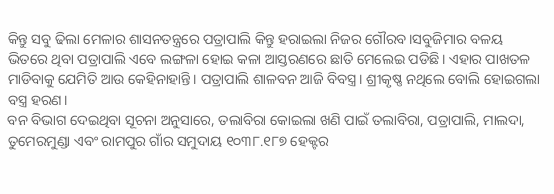କିନ୍ତୁ ସବୁ ଢିଲା ମେଳାର ଶାସନତନ୍ତ୍ରରେ ପତ୍ରାପାଲି କିନ୍ତୁ ହରାଇଲା ନିଜର ଗୌରବ।ସବୁଜିମାର ବଳୟ ଭିତରେ ଥିବା ପତ୍ରାପାଲି ଏବେ ଲଙ୍ଗଳା ହୋଇ କଳା ଆସ୍ତରଣରେ ଛାତି ମେଲେଇ ପଡିଛି। ଏହାର ପାଖତଳ ମାଡିବାକୁ ଯେମିତି ଆଉ କେହିନାହାନ୍ତି। ପତ୍ରାପାଲି ଶାଳବନ ଆଜି ବିବସ୍ତ୍ର। ଶ୍ରୀକୃଷ୍ଣ ନଥିଲେ ବୋଲି ହୋଇଗଲା ବସ୍ତ୍ର ହରଣ।
ବନ ବିଭାଗ ଦେଇଥିବା ସୂଚନା ଅନୁସାରେ, ତଲାବିରା କୋଇଲା ଖଣି ପାଇଁ ତଲାବିରା, ପତ୍ରାପାଲି, ମାଲଦା, ତୁମେରମୁଣ୍ଡା ଏବଂ ରାମପୁର ଗାଁର ସମୁଦାୟ ୧୦୩୮.୧୮୭ ହେକ୍ଟର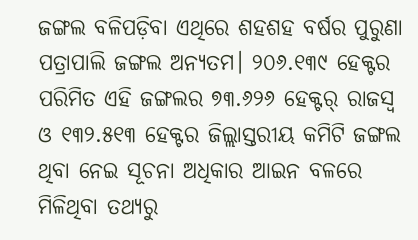ଜଙ୍ଗଲ ବଳିପଡ଼ିବା ଏଥିରେ ଶହଶହ ବର୍ଷର ପୁରୁଣା ପତ୍ରାପାଲି ଜଙ୍ଗଲ ଅନ୍ୟତମ। ୨୦୬.୧୩୯ ହେକ୍ଟର ପରିମିତ ଏହି ଜଙ୍ଗଲର ୭୩.୬୨୬ ହେକ୍ଟର୍‌ ରାଜସ୍ବ ଓ ୧୩୨.୫୧୩ ହେକ୍ଟର ଜିଲ୍ଲାସ୍ତରୀୟ କମିଟି ଜଙ୍ଗଲ ଥିବା ନେଇ ସୂଚନା ଅଧିକାର ଆଇନ ବଳରେ ମିଳିଥିବା ତଥ୍ୟରୁ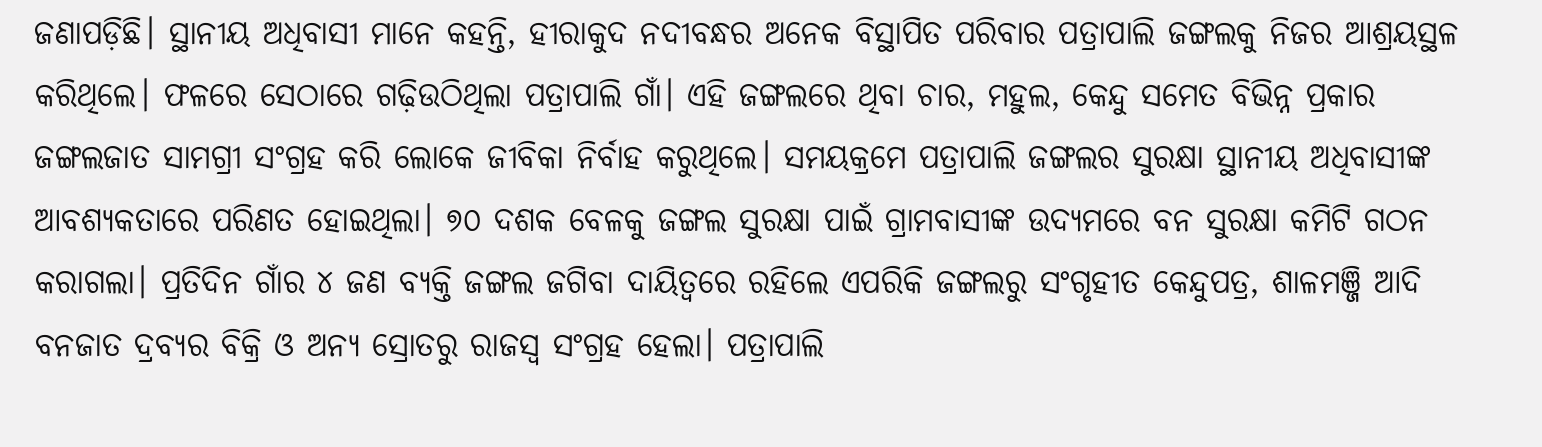ଜଣାପଡ଼ିଛି। ସ୍ଥାନୀୟ ଅଧିବାସୀ ମାନେ କହନ୍ତି, ହୀରାକୁଦ ନଦୀବନ୍ଧର ଅନେକ ବିସ୍ଥାପିତ ପରିବାର ପତ୍ରାପାଲି ଜଙ୍ଗଲକୁ ନିଜର ଆଶ୍ରୟସ୍ଥଳ କରିଥିଲେ। ଫଳରେ ସେଠାରେ ଗଢ଼ିଉଠିଥିଲା ପତ୍ରାପାଲି ଗାଁ। ଏହି ଜଙ୍ଗଲରେ ଥିବା ଚାର, ମହୁଲ, କେନ୍ଦୁ ସମେତ ବିଭିନ୍ନ ପ୍ରକାର ଜଙ୍ଗଲଜାତ ସାମଗ୍ରୀ ସଂଗ୍ରହ କରି ଲୋକେ ଜୀବିକା ନିର୍ବାହ କରୁଥିଲେ। ସମୟକ୍ରମେ ପତ୍ରାପାଲି ଜଙ୍ଗଲର ସୁରକ୍ଷା ସ୍ଥାନୀୟ ଅଧିବାସୀଙ୍କ ଆବଶ୍ୟକତାରେ ପରିଣତ ହୋଇଥିଲା। ୭୦ ଦଶକ ବେଳକୁ ଜଙ୍ଗଲ ସୁରକ୍ଷା ପାଇଁ ଗ୍ରାମବାସୀଙ୍କ ଉଦ୍ୟମରେ ବନ ସୁରକ୍ଷା କମିଟି ଗଠନ କରାଗଲା। ପ୍ରତିଦିନ ଗାଁର ୪ ଜଣ ବ୍ୟକ୍ତି ଜଙ୍ଗଲ ଜଗିବା ଦାୟିତ୍ବରେ ରହିଲେ ଏପରିକି ଜଙ୍ଗଲରୁ ସଂଗୃହୀତ କେନ୍ଦୁପତ୍ର, ଶାଳମଞ୍ଜି ଆଦି ବନଜାତ ଦ୍ରବ୍ୟର ବିକ୍ରି ଓ ଅନ୍ୟ ସ୍ରୋତରୁ ରାଜସ୍ବ ସଂଗ୍ରହ ହେଲା। ପତ୍ରାପାଲି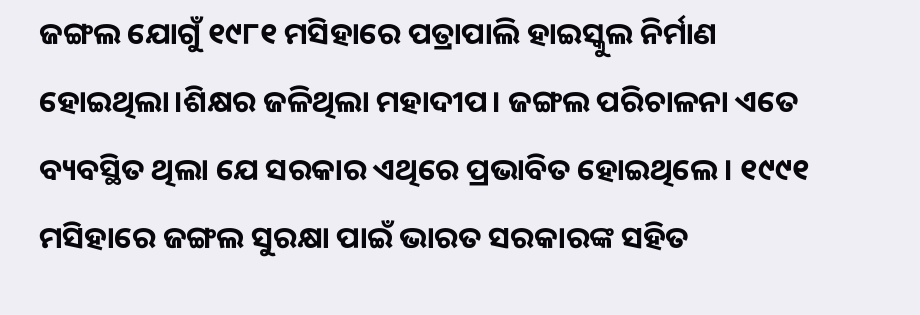ଜଙ୍ଗଲ ଯୋଗୁଁ ୧୯୮୧ ମସିହାରେ ପତ୍ରାପାଲି ହାଇସ୍କୁଲ ନିର୍ମାଣ ହୋଇଥିଲା।ଶିକ୍ଷର ଜଳିଥିଲା ମହାଦୀପ। ଜଙ୍ଗଲ ପରିଚାଳନା ଏତେ ବ୍ୟବସ୍ଥିତ ଥିଲା ଯେ ସରକାର ଏଥିରେ ପ୍ରଭାବିତ ହୋଇଥିଲେ । ୧୯୯୧ ମସିହାରେ ଜଙ୍ଗଲ ସୁରକ୍ଷା ପାଇଁ ଭାରତ ସରକାରଙ୍କ ସହିତ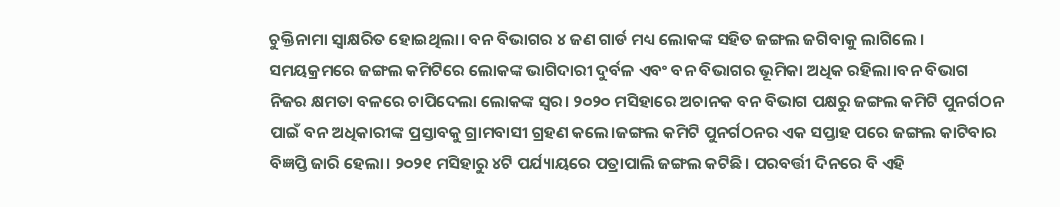ଚୁକ୍ତିନାମା ସ୍ବାକ୍ଷରିତ ହୋଇଥିଲା। ବନ ବିଭାଗର ୪ ଜଣ ଗାର୍ଡ ମଧ୍ୟ ଲୋକଙ୍କ ସହିତ ଜଙ୍ଗଲ ଜଗିବାକୁ ଲାଗିଲେ । ସମୟକ୍ରମରେ ଜଙ୍ଗଲ କମିଟିରେ ଲୋକଙ୍କ ଭାଗିଦାରୀ ଦୁର୍ବଳ ଏବଂ ବନ ବିଭାଗର ଭୂମିକା ଅଧିକ ରହିଲା।ବନ ବିଭାଗ ନିଜର କ୍ଷମତା ବଳରେ ଚାପିଦେଲା ଲୋକଙ୍କ ସ୍ୱର। ୨୦୨୦ ମସିହାରେ ଅଚାନକ ବନ ବିଭାଗ ପକ୍ଷରୁ ଜଙ୍ଗଲ କମିଟି ପୁନର୍ଗଠନ ପାଇଁ ବନ ଅଧିକାରୀଙ୍କ ପ୍ରସ୍ତାବକୁ ଗ୍ରାମବାସୀ ଗ୍ରହଣ କଲେ।ଜଙ୍ଗଲ କମିଟି ପୁନର୍ଗଠନର ଏକ ସପ୍ତାହ ପରେ ଜଙ୍ଗଲ କାଟିବାର ବିଜ୍ଞପ୍ତି ଜାରି ହେଲା। ୨୦୨୧ ମସିହାରୁ ୪ଟି ପର୍ଯ୍ୟାୟରେ ପତ୍ରାପାଲି ଜଙ୍ଗଲ କଟିଛି। ପରବର୍ତ୍ତୀ ଦିନରେ ବି ଏହି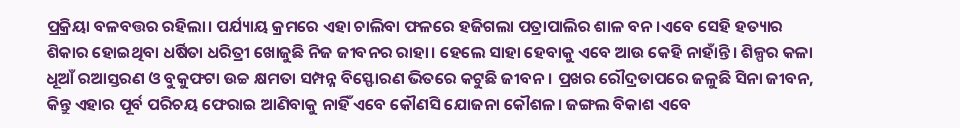ପ୍ରକ୍ରିୟା ବଳବତ୍ତର ରହିଲା। ପର୍ଯ୍ୟାୟ କ୍ରମରେ ଏହା ଚାଲିବା ଫଳରେ ହଜିଗଲା ପତ୍ରାପାଲିର ଶାଳ ବନ।ଏବେ ସେହି ହତ୍ୟାର ଶିକାର ହୋଇଥିବା ଧର୍ଷିତା ଧରିତ୍ରୀ ଖୋଜୁଛି ନିଜ ଜୀବନର ରାହା। ହେଲେ ସାହା ହେବାକୁ ଏବେ ଆଉ କେହି ନାହାଁନ୍ତି। ଶିଳ୍ପର କଳା ଧୂଆଁ ରଆସ୍ତରଣ ଓ ବୁକୁଫଟା ଉଚ୍ଚ କ୍ଷମତା ସମ୍ପନ୍ନ ବିସ୍ଫୋରଣ ଭିତରେ କଟୁଛି ଜୀବନ। ପ୍ରଖର ରୌଦ୍ରତାପରେ ଜଳୁଛି ସିନା ଜୀବନ, କିନ୍ତୁ ଏହାର ପୂର୍ବ ପରିଚୟ ଫେରାଇ ଆଣିବାକୁ ନାହିଁ ଏବେ କୌଣସି ଯୋଜନା କୌଶଳ। ଜଙ୍ଗଲ ବିକାଶ ଏବେ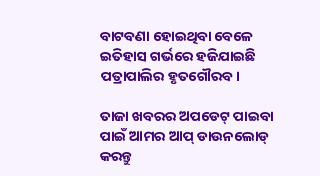ବାଟବଣା ହୋଇଥିବା ବେଳେ ଇତିହାସ ଗର୍ଭରେ ହଜିଯାଇଛି ପତ୍ରାପାଲିର ହୃତଗୌରବ।

ତାଜା ଖବରର ଅପଡେଟ୍ ପାଇବା ପାଇଁ ଆମର ଆପ୍ ଡାଉନଲୋଡ୍ କରନ୍ତୁ